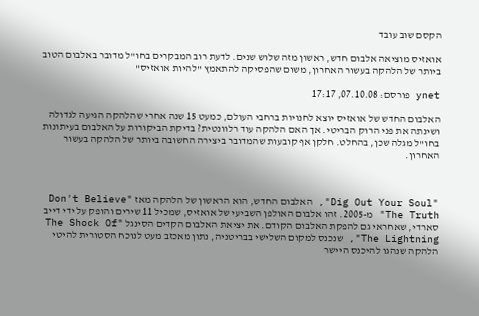הקסם שוב עובד

אואזיס מוציאה אלבום חדש, ראשון מזה שלוש שנים. לדעת רוב המבקרים בחו"ל מדובר באלבום הטוב ביותר של הלהקה בעשור האחרון, משום שהפסיקה להתאמץ "להיות אואזיס"

ynet פורסם: 07.10.08, 17:17

האלבום החדש של אואזיס יוצא לחנויות ברחבי העולם, כמעט 15 שנה אחרי שהלהקה הגיעה לגדולה ושינתה את פני הרוק הבריטי. אך האם הלהקה עוד רלוונטית? בדיקת הביקורות על האלבום בעיתונות בחו"ל מגלה שכן, בהחלט. חלקן אף קובעות שהמדובר ביצירה החשובה ביותר של הלהקה בעשור האחרון.



"Dig Out Your Soul", האלבום החדש, הוא הראשון של הלהקה מאז "Don't Believe The Truth" מ-2005. זהו אלבום האולפן השביעי של אואזיס, שמכיל 11 שירים והופק על ידי דייב סארדי, שאחראי גם להפקת האלבום הקודם. את יציאת האלבום הקדים הסינגל "The Shock Of The Lightning", שנכנס למקום השלישי בבריטניה, נתון מאכזב מעט לנוכח הסטורית להיטי הלהקה שנהגו להיכנס היישר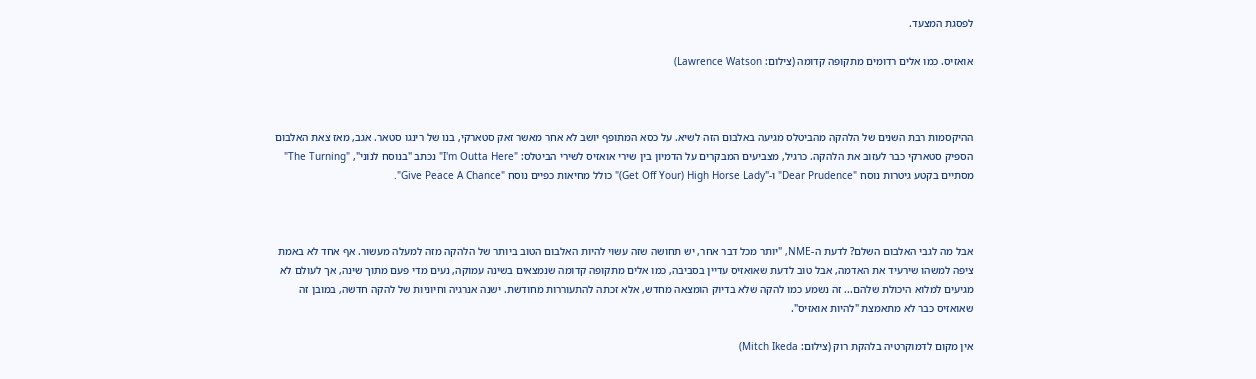לפסגת המצעד.

אואזיס. כמו אלים רדומים מתקופה קדומה (צילום: Lawrence Watson)



ההיקסמות רבת השנים של הלהקה מהביטלס מגיעה באלבום הזה לשיא. על כסא המתופף יושב לא אחר מאשר זאק סטארקי, בנו של רינגו סטאר. אגב, מאז צאת האלבום הספיק סטארקי כבר לעזוב את הלהקה. כרגיל, מצביעים המבקרים על הדמיון בין שירי אואזיס לשירי הביטלס: "I'm Outta Here" נכתב "בנוסח לנוני", "The Turning" מסתיים בקטע גיטרות נוסח "Dear Prudence" ו-"Get Off Your) High Horse Lady)" כולל מחיאות כפיים נוסח "Give Peace A Chance".



אבל מה לגבי האלבום השלם? לדעת ה-NME, "יותר מכל דבר אחר, יש תחושה שזה עשוי להיות האלבום הטוב ביותר של הלהקה מזה למעלה מעשור. אף אחד לא באמת ציפה למשהו שירעיד את האדמה, אבל טוב לדעת שאואזיס עדיין בסביבה, כמו אלים מתקופה קדומה שנמצאים בשינה עמוקה, נעים מדי פעם מתוך שינה, אך לעולם לא מגיעים למלוא היכולת שלהם... זה נשמע כמו להקה שלא בדיוק הומצאה מחדש, אלא זכתה להתעוררות מחודשת. ישנה אנרגיה וחיוניות של להקה חדשה, במובן זה שאואזיס כבר לא מתאמצת "להיות אואזיס".

אין מקום לדמוקרטיה בלהקת רוק (צילום: Mitch Ikeda)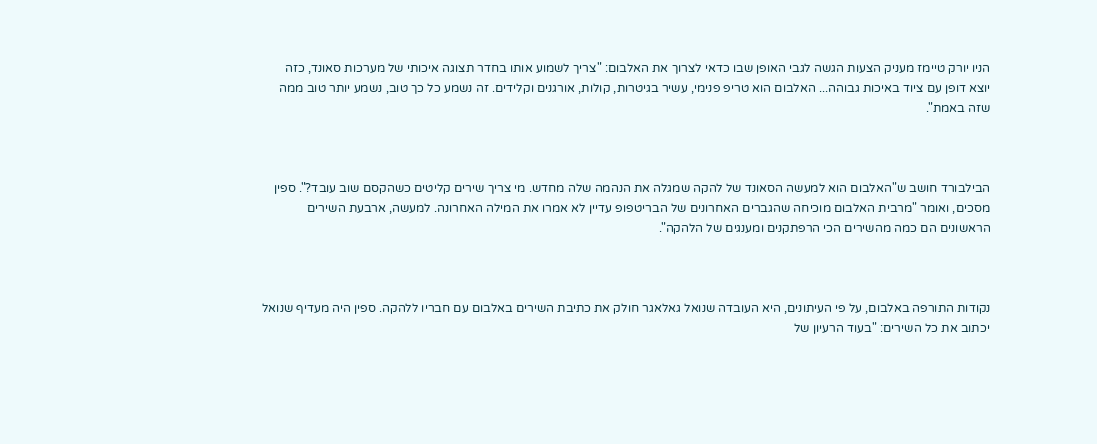הניו יורק טיימז מעניק הצעות הגשה לגבי האופן שבו כדאי לצרוך את האלבום: "צריך לשמוע אותו בחדר תצוגה איכותי של מערכות סאונד, כזה יוצא דופן עם ציוד באיכות גבוהה... האלבום הוא טריפ פנימי, עשיר בגיטרות, קולות, אורגנים וקלידים. זה נשמע כל כך טוב, נשמע יותר טוב ממה שזה באמת".



הבילבורד חושב ש"האלבום הוא למעשה הסאונד של להקה שמגלה את הנהמה שלה מחדש. מי צריך שירים קליטים כשהקסם שוב עובד?". ספין מסכים, ואומר "מרבית האלבום מוכיחה שהגברים האחרונים של הבריטפופ עדיין לא אמרו את המילה האחרונה. למעשה, ארבעת השירים הראשונים הם כמה מהשירים הכי הרפתקנים ומענגים של הלהקה".



נקודות התורפה באלבום, על פי העיתונים, היא העובדה שנואל גאלאגר חולק את כתיבת השירים באלבום עם חבריו ללהקה. ספין היה מעדיף שנואל יכתוב את כל השירים: "בעוד הרעיון של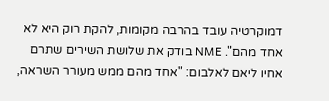דמוקרטיה עובד בהרבה מקומות, להקת רוק היא לא אחד מהם". NME בודק את שלושת השירים שתרם אחיו ליאם לאלבום: "אחד מהם ממש מעורר השראה,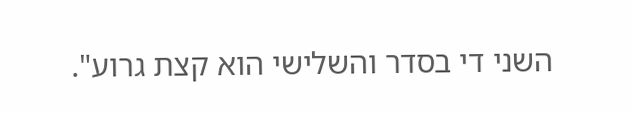השני די בסדר והשלישי הוא קצת גרוע".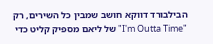הבילבורד דווקא חושב שמבין כל השירים, רק "I'm Outta Time" של ליאם מספיק קליט כדי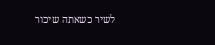לשיר כשאתה שיכור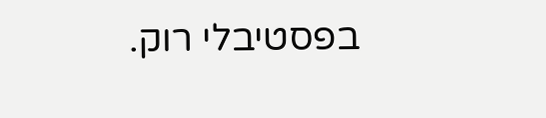בפסטיבלי רוק.